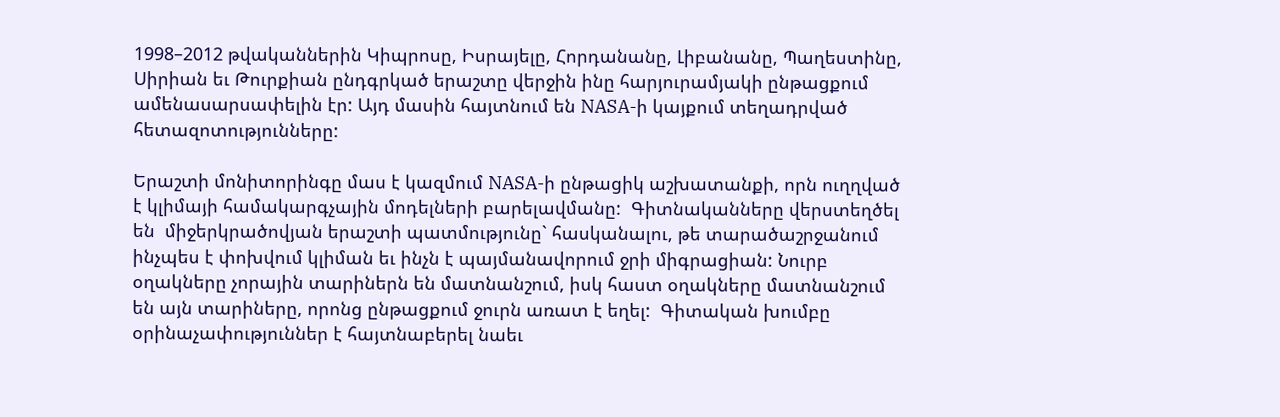1998–2012 թվականներին Կիպրոսը, Իսրայելը, Հորդանանը, Լիբանանը, Պաղեստինը, Սիրիան եւ Թուրքիան ընդգրկած երաշտը վերջին ինը հարյուրամյակի ընթացքում ամենասարսափելին էր: Այդ մասին հայտնում են NASA-ի կայքում տեղադրված հետազոտությունները:

Երաշտի մոնիտորինգը մաս է կազմում NASA-ի ընթացիկ աշխատանքի, որն ուղղված է կլիմայի համակարգչային մոդելների բարելավմանը:  Գիտնականները վերստեղծել են  միջերկրածովյան երաշտի պատմությունը` հասկանալու, թե տարածաշրջանում ինչպես է փոխվում կլիման եւ ինչն է պայմանավորում ջրի միգրացիան: Նուրբ օղակները չորային տարիներն են մատնանշում, իսկ հաստ օղակները մատնանշում են այն տարիները, որոնց ընթացքում ջուրն առատ է եղել:  Գիտական խումբը օրինաչափություններ է հայտնաբերել նաեւ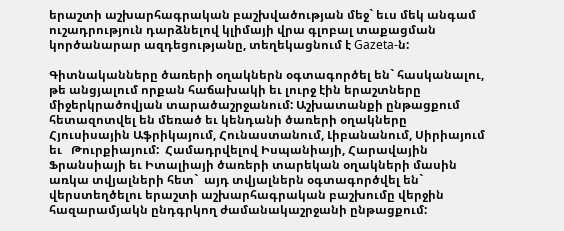երաշտի աշխարհագրական բաշխվածության մեջ` եւս մեկ անգամ ուշադրություն դարձնելով կլիմայի վրա գլոբալ տաքացման կործանարար ազդեցությանը, տեղեկացնում է Gazeta-ն:

Գիտնականները ծառերի օղակներն օգտագործել են` հասկանալու, թե անցյալում որքան հաճախակի եւ լուրջ էին երաշտները միջերկրածովյան տարածաշրջանում: Աշխատանքի ընթացքում  հետազոտվել են մեռած եւ կենդանի ծառերի օղակները Հյուսիսային Աֆրիկայում, Հունաստանում, Լիբանանում, Սիրիայում եւ   Թուրքիայում:  Համադրվելով Իսպանիայի, Հարավային Ֆրանսիայի եւ Իտալիայի ծառերի տարեկան օղակների մասին առկա տվյալների հետ`  այդ տվյալներն օգտագործվել են` վերստեղծելու երաշտի աշխարհագրական բաշխումը վերջին հազարամյակն ընդգրկող ժամանակաշրջանի ընթացքում: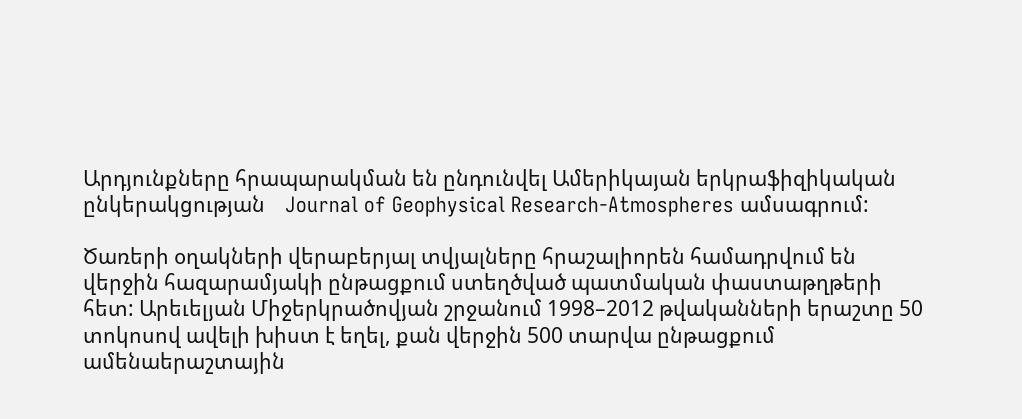Արդյունքները հրապարակման են ընդունվել Ամերիկայան երկրաֆիզիկական ընկերակցության    Journal of Geophysical Research-Atmospheres ամսագրում:

Ծառերի օղակների վերաբերյալ տվյալները հրաշալիորեն համադրվում են վերջին հազարամյակի ընթացքում ստեղծված պատմական փաստաթղթերի հետ: Արեւելյան Միջերկրածովյան շրջանում 1998–2012 թվականների երաշտը 50 տոկոսով ավելի խիստ է եղել, քան վերջին 500 տարվա ընթացքում ամենաերաշտային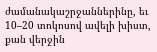ժամանակաշրջաններինը, եւ   10–20 տոկոսով ավելի խիստ, քան վերջին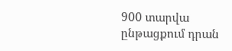900 տարվա ընթացքում դրան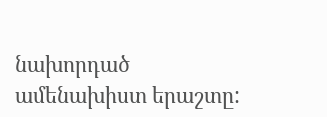նախորդած ամենախիստ երաշտը: